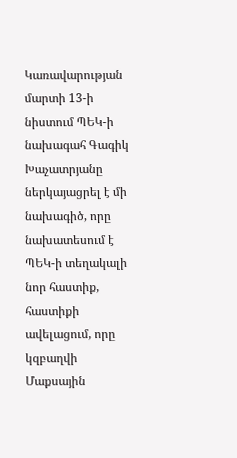Կառավարության մարտի 13-ի նիստում ՊԵԿ-ի նախագահ Գագիկ Խաչատրյանը ներկայացրել է մի նախագիծ, որը նախատեսում է ՊԵԿ-ի տեղակալի նոր հաստիք, հաստիքի ավելացում, որը կզբաղվի Մաքսային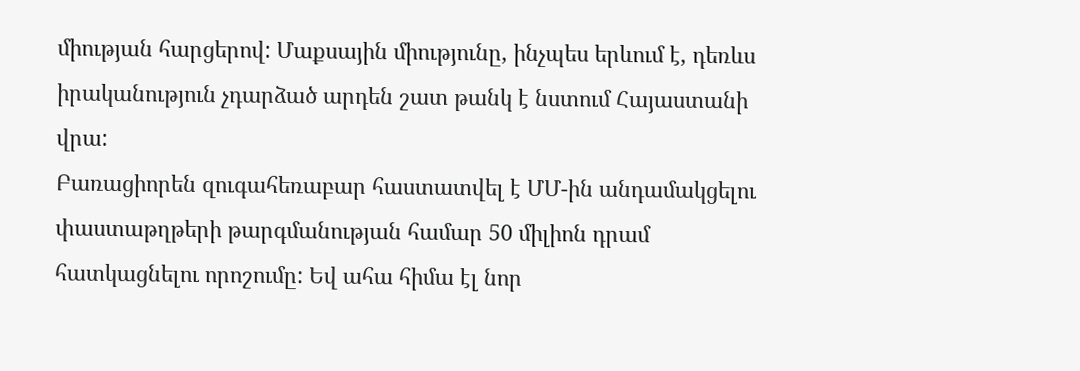միության հարցերով: Մաքսային միությունը, ինչպես երևում է, դեռևս իրականություն չդարձած արդեն շատ թանկ է նստում Հայաստանի վրա:
Բառացիորեն զուգահեռաբար հաստատվել է ՄՄ-ին անդամակցելու փաստաթղթերի թարգմանության համար 50 միլիոն դրամ հատկացնելու որոշումը: Եվ ահա հիմա էլ նոր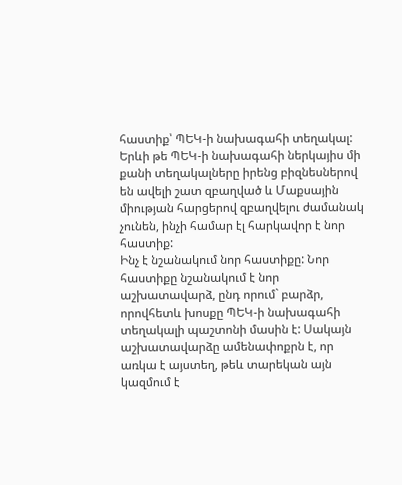հաստիք՝ ՊԵԿ-ի նախագահի տեղակալ: Երևի թե ՊԵԿ-ի նախագահի ներկայիս մի քանի տեղակալները իրենց բիզնեսներով են ավելի շատ զբաղված և Մաքսային միության հարցերով զբաղվելու ժամանակ չունեն, ինչի համար էլ հարկավոր է նոր հաստիք:
Ինչ է նշանակում նոր հաստիքը: Նոր հաստիքը նշանակում է նոր աշխատավարձ, ընդ որում` բարձր, որովհետև խոսքը ՊԵԿ-ի նախագահի տեղակալի պաշտոնի մասին է: Սակայն աշխատավարձը ամենափոքրն է, որ առկա է այստեղ, թեև տարեկան այն կազմում է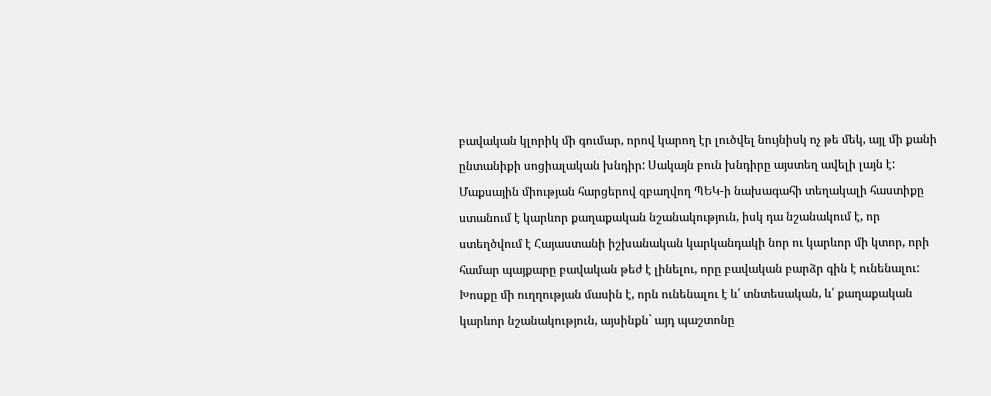բավական կլորիկ մի գումար, որով կարող էր լուծվել նույնիսկ ոչ թե մեկ, այլ մի քանի ընտանիքի սոցիալական խնդիր: Սակայն բուն խնդիրը այստեղ ավելի լայն է:
Մաքսային միության հարցերով զբաղվող ՊԵԿ-ի նախագահի տեղակալի հաստիքը ստանում է կարևոր քաղաքական նշանակություն, իսկ դա նշանակում է, որ ստեղծվում է Հայաստանի իշխանական կարկանդակի նոր ու կարևոր մի կտոր, որի համար պայքարը բավական թեժ է լինելու, որը բավական բարձր գին է ունենալու: Խոսքը մի ուղղության մասին է, որն ունենալու է և՛ տնտեսական, և՛ քաղաքական կարևոր նշանակություն, այսինքն` այդ պաշտոնը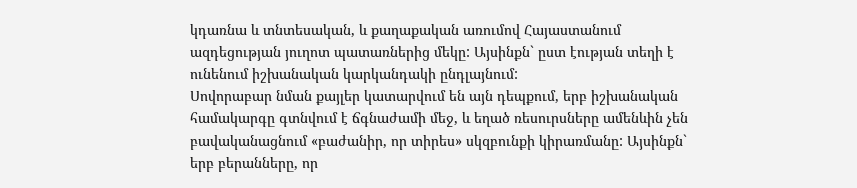կդառնա և տնտեսական, և քաղաքական առումով Հայաստանում ազդեցության յուղոտ պատառներից մեկը: Այսինքն` ըստ էության տեղի է ունենում իշխանական կարկանդակի ընդլայնում:
Սովորաբար նման քայլեր կատարվում են այն դեպքում, երբ իշխանական համակարգը գտնվում է ճգնաժամի մեջ, և եղած ռեսուրսները ամենևին չեն բավականացնում «բաժանիր, որ տիրես» սկզբունքի կիրառմանը: Այսինքն` երբ բերանները, որ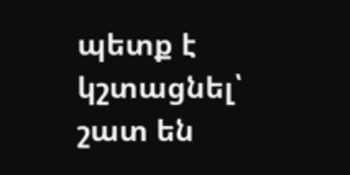պետք է կշտացնել՝ շատ են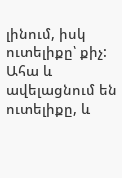լինում, իսկ ուտելիքը՝ քիչ: Ահա և ավելացնում են ուտելիքը, և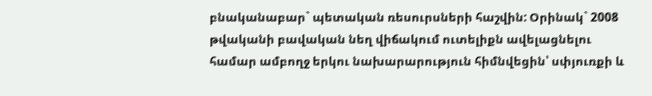բնականաբար` պետական ռեսուրսների հաշվին: Օրինակ` 2008 թվականի բավական նեղ վիճակում ուտելիքն ավելացնելու համար ամբողջ երկու նախարարություն հիմնվեցին՝ սփյուռքի և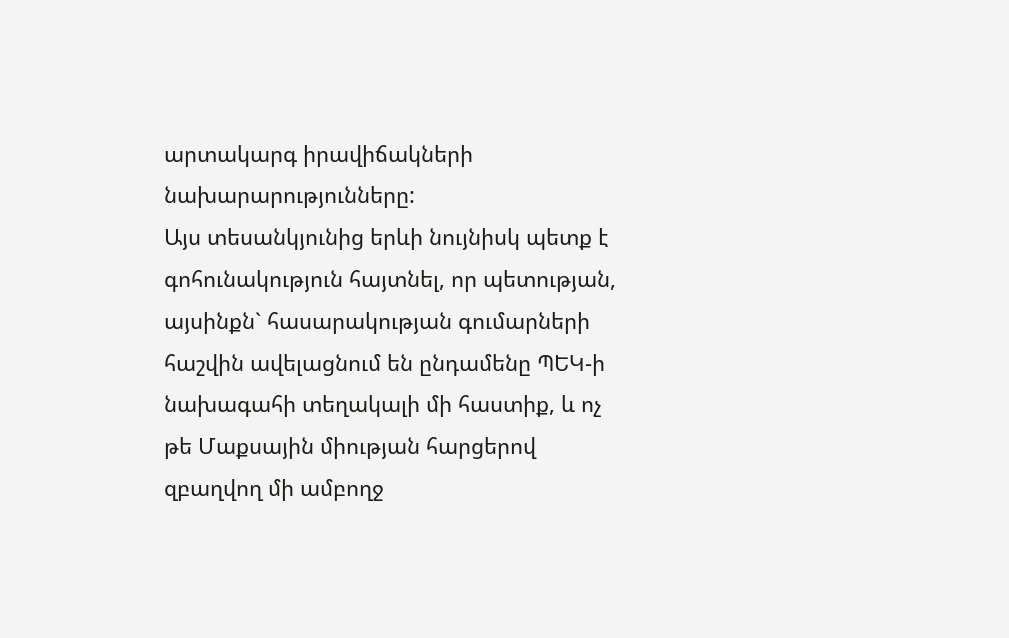արտակարգ իրավիճակների նախարարությունները:
Այս տեսանկյունից երևի նույնիսկ պետք է գոհունակություն հայտնել, որ պետության, այսինքն` հասարակության գումարների հաշվին ավելացնում են ընդամենը ՊԵԿ-ի նախագահի տեղակալի մի հաստիք, և ոչ թե Մաքսային միության հարցերով զբաղվող մի ամբողջ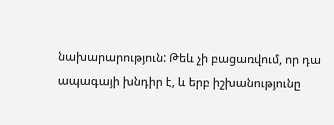նախարարություն: Թեև չի բացառվում, որ դա ապագայի խնդիր է, և երբ իշխանությունը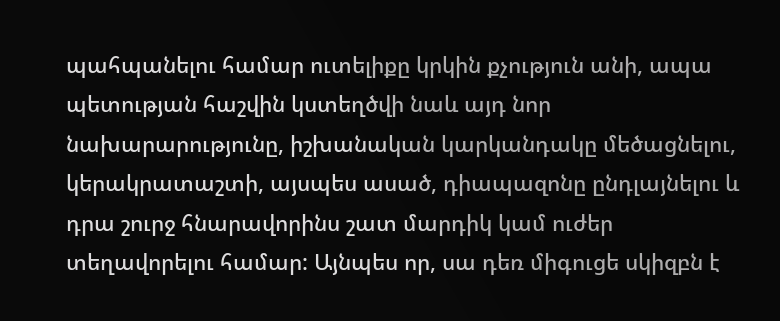պահպանելու համար ուտելիքը կրկին քչություն անի, ապա պետության հաշվին կստեղծվի նաև այդ նոր նախարարությունը, իշխանական կարկանդակը մեծացնելու, կերակրատաշտի, այսպես ասած, դիապազոնը ընդլայնելու և դրա շուրջ հնարավորինս շատ մարդիկ կամ ուժեր տեղավորելու համար: Այնպես որ, սա դեռ միգուցե սկիզբն է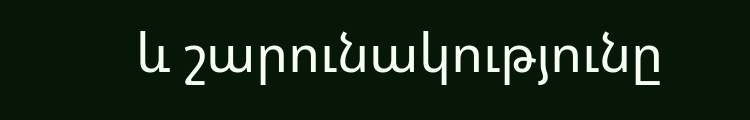և շարունակությունը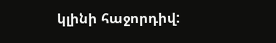կլինի հաջորդիվ: